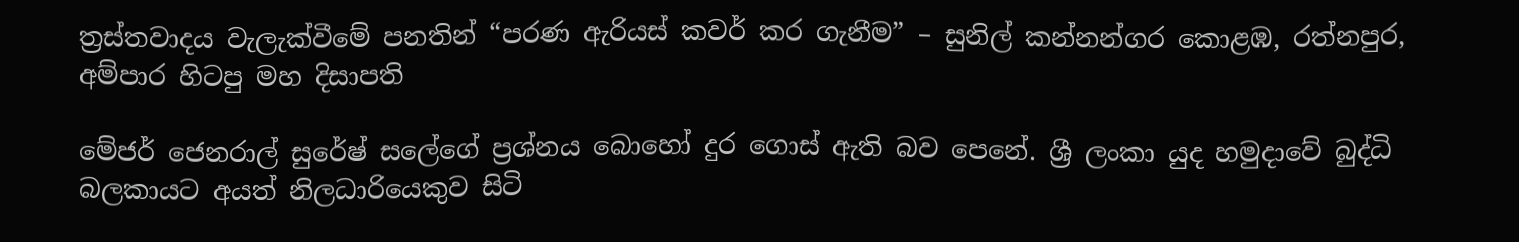ත්‍රස්තවාදය වැලැක්වීමේ පනතින් “පරණ ඇරියස් කවර් කර ගැනීම” – සුනිල් කන්නන්ගර කොළඹ, රත්නපුර, අම්පාර හිටපු මහ දිසාපති

මේජර් ජෙනරාල් සුරේෂ් සලේගේ ප්‍රශ්නය බොහෝ දුර ගොස් ඇති බව පෙනේ. ශ්‍රී ලංකා යුද හමුදාවේ බුද්ධි බලකායට අයත් නිලධාරියෙකුව සිටි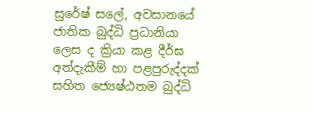සුරේෂ් සලේ, අවසානයේ ජාතික බුද්ධි ප්‍රධානියා ලෙස ද ක්‍රියා කළ දීර්ඝ අත්දැකීම් හා පළපුරුද්දක් සහිත ජ්‍යෙෂ්ඨතම බුද්ධි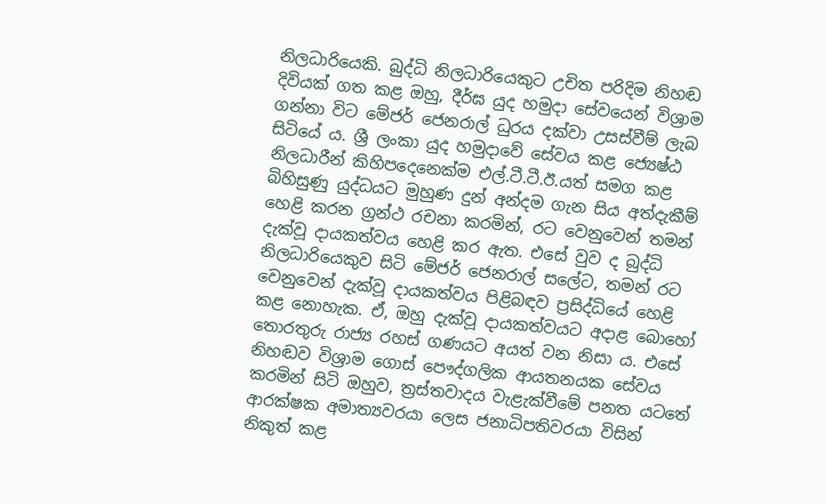නිලධාරියෙකි. බුද්ධි නිලධාරියෙකුට උචිත පරිදිම නිහඬ දිවියක් ගත කළ ඔහු, දීර්ඝ යුද හමුදා සේවයෙන් විශ්‍රාම ගන්නා විට මේජර් ජෙනරාල් ධුරය දක්වා උසස්වීම් ලැබ සිටියේ ය. ශ්‍රී ලංකා යුද හමුදාවේ සේවය කළ ජ්‍යෙෂ්ඨ නිලධාරීන් කිහිපදෙනෙක්ම එල්.ටී.ටී.ඊ.යත් සමග කළ බිහිසුණු යුද්ධයට මුහුණ දුන් අන්දම ගැන සිය අත්දැකීම් හෙළි කරන ග්‍රන්ථ රචනා කරමින්, රට වෙනුවෙන් තමන් දැක්වූ දායකත්වය හෙළි කර ඇත. එසේ වුව ද බුද්ධි නිලධාරියෙකුව සිටි මේජර් ජෙනරාල් සලේට, තමන් රට වෙනුවෙන් දැක්වූ දායකත්වය පිළිබඳව ප්‍රසිද්ධියේ හෙළි කළ නොහැක. ඒ, ඔහු දැක්වූ දායකත්වයට අදාළ බොහෝ තොරතුරු රාජ්‍ය රහස් ගණයට අයත් වන නිසා ය. එසේ නිහඬව විශ්‍රාම ගොස් පෞද්ගලික ආයතනයක සේවය කරමින් සිටි ඔහුව, ත්‍රස්තවාදය වැළැක්වීමේ පනත යටතේ ආරක්ෂක අමාත්‍යවරයා ලෙස ජනාධිපතිවරයා විසින් නිකුත් කළ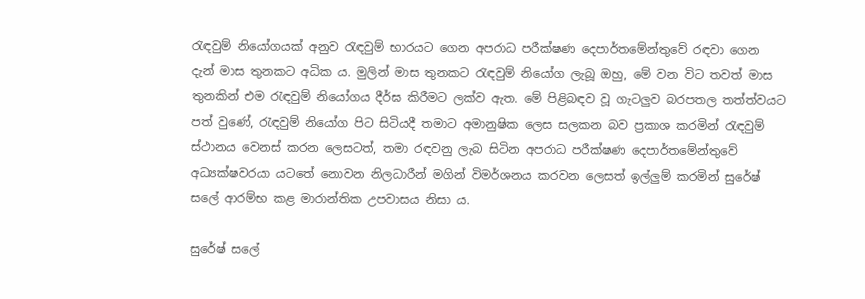රැඳවුම් නියෝගයක් අනුව රැඳවුම් භාරයට ගෙන අපරාධ පරීක්ෂණ දෙපාර්තමේන්තුවේ රඳවා ගෙන දැන් මාස තුනකට අධික ය. මුලින් මාස තුනකට රැඳවුම් නියෝග ලැබූ ඔහු, මේ වන විට තවත් මාස තුනකින් එම රැඳවුම් නියෝගය දීර්ඝ කිරීමට ලක්ව ඇත. මේ පිළිබඳව වූ ගැටලුව බරපතල තත්ත්වයට පත් වුණේ, රැඳවුම් නියෝග පිට සිටියදී තමාට අමානුෂික ලෙස සලකන බව ප්‍රකාශ කරමින් රැඳවුම් ස්ථානය වෙනස් කරන ලෙසටත්, තමා රඳවනු ලැබ සිටින අපරාධ පරීක්ෂණ දෙපාර්තමේන්තුවේ අධ්‍යක්ෂවරයා යටතේ නොවන නිලධාරීන් මගින් විමර්ශනය කරවන ලෙසත් ඉල්ලුම් කරමින් සුරේෂ් සලේ ආරම්භ කළ මාරාන්තික උපවාසය නිසා ය.

සුරේෂ් සලේ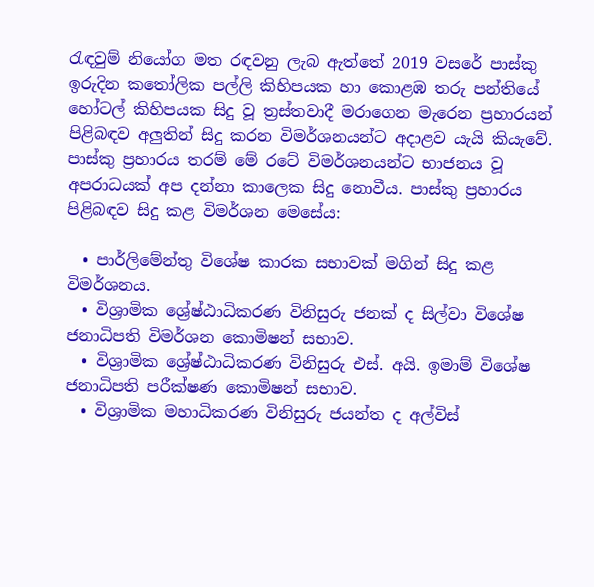රැඳවුම් නියෝග මත රඳවනු ලැබ ඇත්තේ 2019 වසරේ පාස්කු ඉරුදින කතෝලික පල්ලි කිහිපයක හා කොළඹ තරු පන්තියේ හෝටල් කිහිපයක සිදු වූ ත්‍රස්තවාදී මරාගෙන මැරෙන ප්‍රහාරයන් පිළිබඳව අලුතින් සිදු කරන විමර්ශනයන්ට අදාළව යැයි කියැවේ. පාස්කු ප්‍රහාරය තරම් මේ රටේ විමර්ශනයන්ට භාජනය වූ අපරාධයක් අප දන්නා කාලෙක සිදු නොවීය. පාස්කු ප්‍රහාරය පිළිබඳව සිදු කළ විමර්ශන මෙසේය:

  • පාර්ලිමේන්තු විශේෂ කාරක සභාවක් මගින් සිදු කළ විමර්ශනය.
  • විශ්‍රාමික ශ්‍රේෂ්ඨාධිකරණ විනිසුරු ජනක් ද සිල්වා විශේෂ ජනාධිපති විමර්ශන කොමිෂන් සභාව.
  • විශ්‍රාමික ශ්‍රේෂ්ඨාධිකරණ විනිසුරු එස්. අයි. ඉමාම් විශේෂ ජනාධිපති පරීක්ෂණ කොමිෂන් සභාව.
  • විශ්‍රාමික මහාධිකරණ විනිසුරු ජයන්ත ද අල්විස්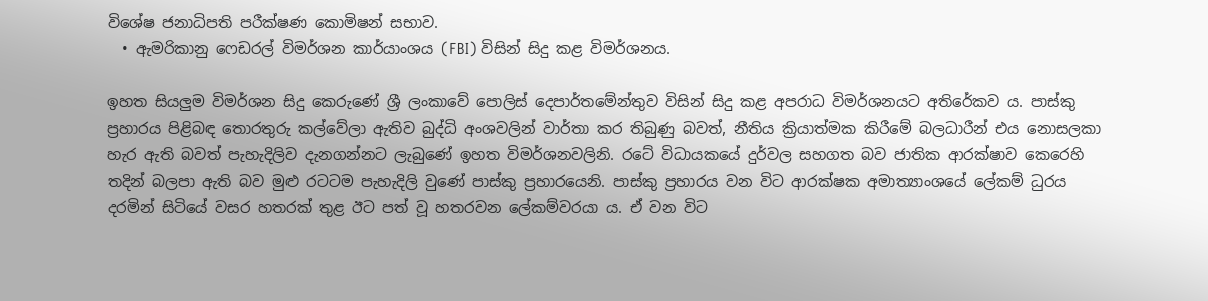විශේෂ ජනාධිපති පරීක්ෂණ කොමිෂන් සභාව.
  • ඇමරිකානු ෆෙඩරල් විමර්ශන කාර්යාංශය (FBI) විසින් සිදු කළ විමර්ශනය.

ඉහත සියලුම විමර්ශන සිදු කෙරුණේ ශ්‍රී ලංකාවේ පොලිස් දෙපාර්තමේන්තුව විසින් සිදු කළ අපරාධ විමර්ශනයට අතිරේකව ය. පාස්කු ප්‍රහාරය පිළිබඳ තොරතුරු කල්වේලා ඇතිව බුද්ධි අංශවලින් වාර්තා කර තිබුණු බවත්, නීතිය ක්‍රියාත්මක කිරීමේ බලධාරීන් එය නොසලකා හැර ඇති බවත් පැහැදිලිව දැනගන්නට ලැබුණේ ඉහත විමර්ශනවලිනි. රටේ විධායකයේ දුර්වල සහගත බව ජාතික ආරක්ෂාව කෙරෙහි තදින් බලපා ඇති බව මුළු රටටම පැහැදිලි වුණේ පාස්කු ප්‍රහාරයෙනි. පාස්කු ප්‍රහාරය වන විට ආරක්ෂක අමාත්‍යාංශයේ ලේකම් ධුරය දරමින් සිටියේ වසර හතරක් තුළ ඊට පත් වූ හතරවන ලේකම්වරයා ය. ඒ වන විට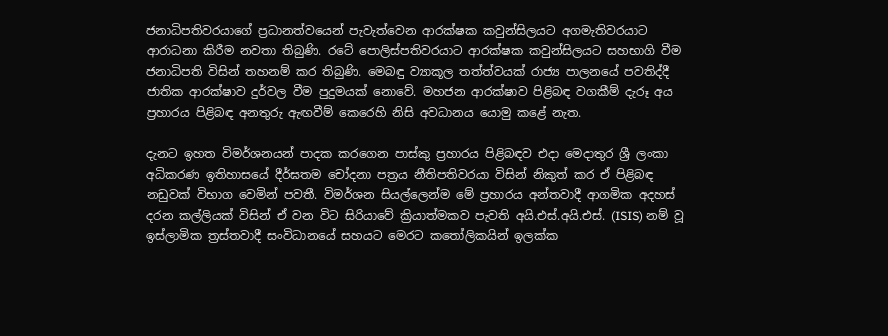ජනාධිපතිවරයාගේ ප්‍රධානත්වයෙන් පැවැත්වෙන ආරක්ෂක කවුන්සිලයට අගමැතිවරයාට ආරාධනා කිරීම නවතා තිබුණි. රටේ පොලිස්පතිවරයාට ආරක්ෂක කවුන්සිලයට සහභාගි වීම ජනාධිපති විසින් තහනම් කර තිබුණි. මෙබඳු ව්‍යාකූල තත්ත්වයක් රාජ්‍ය පාලනයේ පවතිද්දී ජාතික ආරක්ෂාව දුර්වල වීම පුදුමයක් නොවේ. මහජන ආරක්ෂාව පිළිබඳ වගකීම් දැරූ අය ප්‍රහාරය පිළිබඳ අනතුරු ඇඟවීම් කෙරෙහි නිසි අවධානය යොමු කළේ නැත.

දැනට ඉහත විමර්ශනයන් පාදක කරගෙන පාස්කු ප්‍රහාරය පිළිබඳව එදා මෙදාතුර ශ්‍රී ලංකා අධිකරණ ඉතිහාසයේ දීර්ඝතම චෝදනා පත්‍රය නීතිපතිවරයා විසින් නිකුත් කර ඒ පිළිබඳ නඩුවක් විභාග වෙමින් පවතී. විමර්ශන සියල්ලෙන්ම මේ ප්‍රහාරය අන්තවාදී ආගමික අදහස් දරන කල්ලියක් විසින් ඒ වන විට සිරියාවේ ක්‍රියාත්මකව පැවති අයි.එස්.අයි.එස්. (ISIS) නම් වූ ඉස්ලාමික ත්‍රස්තවාදී සංවිධානයේ සහයට මෙරට කතෝලිකයින් ඉලක්ක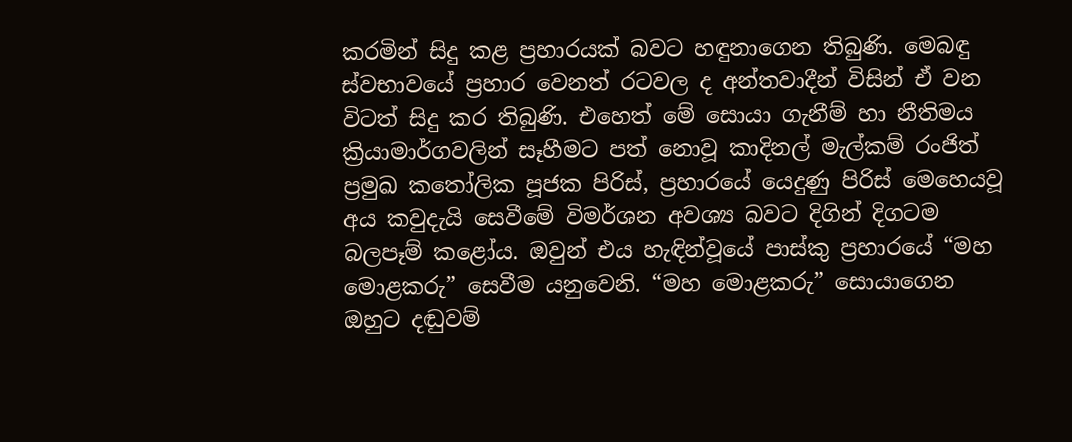කරමින් සිදු කළ ප්‍රහාරයක් බවට හඳුනාගෙන තිබුණි. මෙබඳු ස්වභාවයේ ප්‍රහාර වෙනත් රටවල ද අන්තවාදීන් විසින් ඒ වන විටත් සිදු කර තිබුණි. එහෙත් මේ සොයා ගැනීම් හා නීතිමය ක්‍රියාමාර්ගවලින් සෑහීමට පත් නොවූ කාදිනල් මැල්කම් රංජිත් ප්‍රමුඛ කතෝලික පූජක පිරිස්, ප්‍රහාරයේ යෙදුණු පිරිස් මෙහෙයවූ අය කවුදැයි සෙවීමේ විමර්ශන අවශ්‍ය බවට දිගින් දිගටම බලපෑම් කළෝය. ඔවුන් එය හැඳින්වූයේ පාස්කු ප්‍රහාරයේ “මහ මොළකරු” සෙවීම යනුවෙනි. “මහ මොළකරු” සොයාගෙන ඔහුට දඬුවම්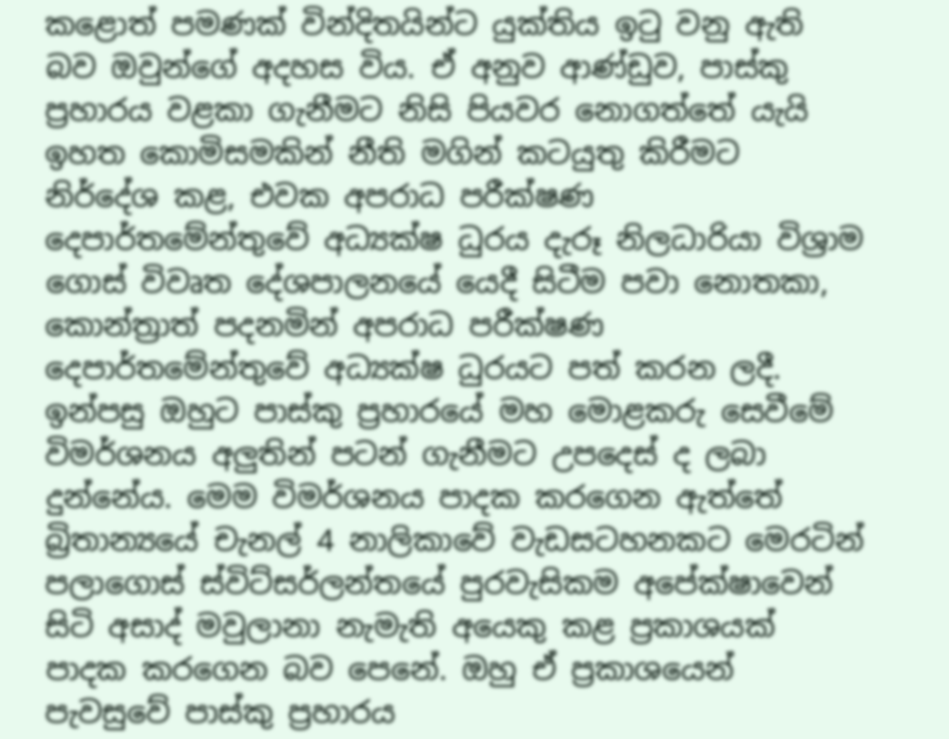කළොත් පමණක් වින්දිතයින්ට යුක්තිය ඉටු වනු ඇති බව ඔවුන්ගේ අදහස විය. ඒ අනුව ආණ්ඩුව, පාස්කු ප්‍රහාරය වළකා ගැනීමට නිසි පියවර නොගත්තේ යැයි ඉහත කොමිසමකින් නීති මගින් කටයුතු කිරීමට නිර්දේශ කළ, එවක අපරාධ පරීක්ෂණ දෙපාර්තමේන්තුවේ අධ්‍යක්ෂ ධුරය දැරූ නිලධාරියා විශ්‍රාම ගොස් විවෘත දේශපාලනයේ යෙදී සිටීම පවා නොතකා, කොන්ත්‍රාත් පදනමින් අපරාධ පරීක්ෂණ දෙපාර්තමේන්තුවේ අධ්‍යක්ෂ ධුරයට පත් කරන ලදී. ඉන්පසු ඔහුට පාස්කු ප්‍රහාරයේ මහ මොළකරු සෙවීමේ විමර්ශනය අලුතින් පටන් ගැනීමට උපදෙස් ද ලබා දුන්නේය. මෙම විමර්ශනය පාදක කරගෙන ඇත්තේ බ්‍රිතාන්‍යයේ චැනල් 4 නාලිකාවේ වැඩසටහනකට මෙරටින් පලාගොස් ස්විට්සර්ලන්තයේ පුරවැසිකම අපේක්ෂාවෙන් සිටි අසාද් මවුලානා නැමැති අයෙකු කළ ප්‍රකාශයක් පාදක කරගෙන බව පෙනේ. ඔහු ඒ ප්‍රකාශයෙන් පැවසුවේ පාස්කු ප්‍රහාරය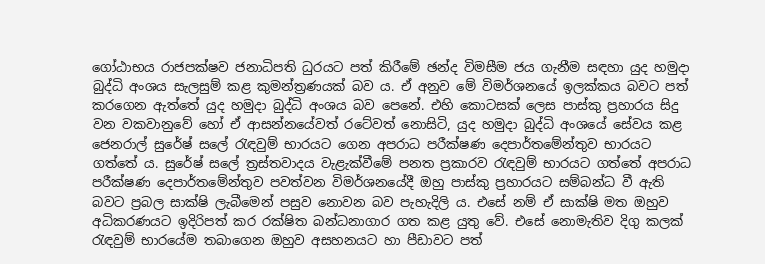ගෝඨාභය රාජපක්ෂව ජනාධිපති ධුරයට පත් කිරීමේ ඡන්ද විමසීම ජය ගැනීම සඳහා යුද හමුදා බුද්ධි අංශය සැලසුම් කළ කුමන්ත්‍රණයක් බව ය. ඒ අනුව මේ විමර්ශනයේ ඉලක්කය බවට පත් කරගෙන ඇත්තේ යුද හමුදා බුද්ධි අංශය බව පෙනේ. එහි කොටසක් ලෙස පාස්කු ප්‍රහාරය සිදු වන වකවානුවේ හෝ ඒ ආසන්නයේවත් රටේවත් නොසිටි, යුද හමුදා බුද්ධි අංශයේ සේවය කළ ජෙනරාල් සුරේෂ් සලේ රැඳවුම් භාරයට ගෙන අපරාධ පරීක්ෂණ දෙපාර්තමේන්තුව භාරයට ගත්තේ ය. සුරේෂ් සලේ ත්‍රස්තවාදය වැළැක්වීමේ පනත ප්‍රකාරව රැඳවුම් භාරයට ගත්තේ අපරාධ පරීක්ෂණ දෙපාර්තමේන්තුව පවත්වන විමර්ශනයේදී ඔහු පාස්කු ප්‍රහාරයට සම්බන්ධ වී ඇති බවට ප්‍රබල සාක්ෂි ලැබීමෙන් පසුව නොවන බව පැහැදිලි ය. එසේ නම් ඒ සාක්ෂි මත ඔහුව අධිකරණයට ඉදිරිපත් කර රක්ෂිත බන්ධනාගාර ගත කළ යුතු වේ. එසේ නොමැතිව දිගු කලක් රැඳවුම් භාරයේම තබාගෙන ඔහුව අසහනයට හා පීඩාවට පත්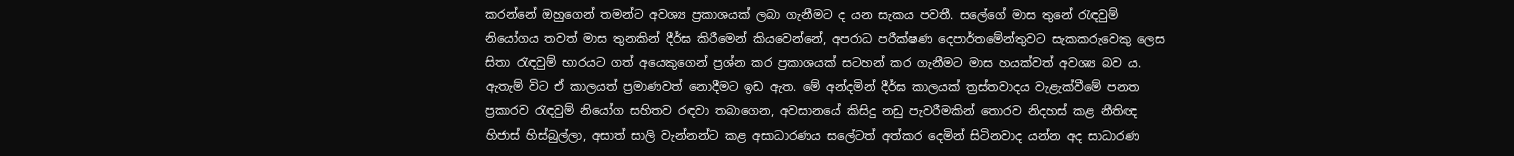කරන්නේ ඔහුගෙන් තමන්ට අවශ්‍ය ප්‍රකාශයක් ලබා ගැනීමට ද යන සැකය පවතී. සලේගේ මාස තුනේ රැඳවුම් නියෝගය තවත් මාස තුනකින් දීර්ඝ කිරීමෙන් කියවෙන්නේ, අපරාධ පරීක්ෂණ දෙපාර්තමේන්තුවට සැකකරුවෙකු ලෙස සිතා රැඳවුම් භාරයට ගත් අයෙකුගෙන් ප්‍රශ්න කර ප්‍රකාශයක් සටහන් කර ගැනීමට මාස හයක්වත් අවශ්‍ය බව ය. ඇතැම් විට ඒ කාලයත් ප්‍රමාණවත් නොදීමට ඉඩ ඇත. මේ අන්දමින් දීර්ඝ කාලයක් ත්‍රස්තවාදය වැළැක්වීමේ පනත ප්‍රකාරව රැඳවුම් නියෝග සහිතව රඳවා තබාගෙන, අවසානයේ කිසිදු නඩු පැවරීමකින් තොරව නිදහස් කළ නීතිඥ හිජාස් හිස්බුල්ලා, අසාත් සාලි වැන්නන්ට කළ අසාධාරණය සලේටත් අත්කර දෙමින් සිටිනවාද යන්න අද සාධාරණ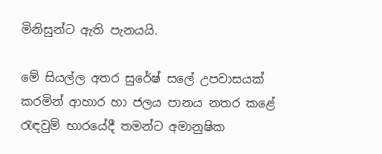මිනිසුන්ට ඇති පැනයයි.

මේ සියල්ල අතර සුරේෂ් සලේ උපවාසයක් කරමින් ආහාර හා ජලය පානය නතර කළේ රැඳවුම් භාරයේදී තමන්ට අමානුෂික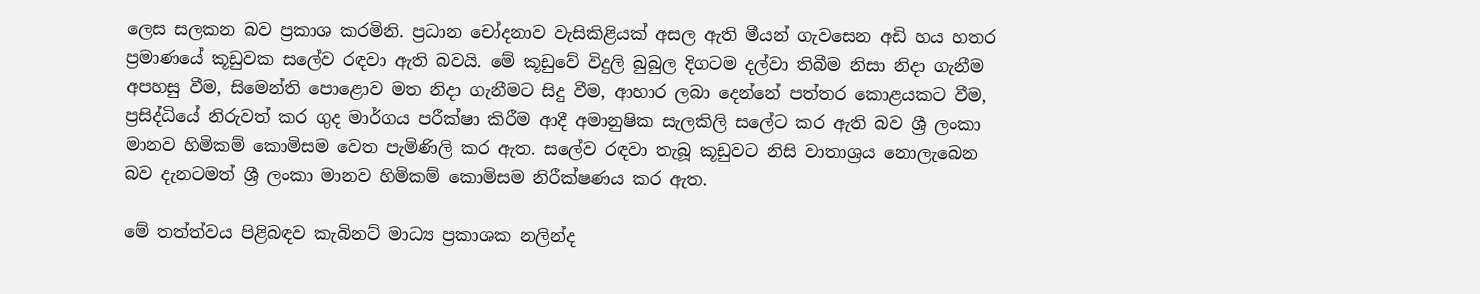ලෙස සලකන බව ප්‍රකාශ කරමිනි. ප්‍රධාන චෝදනාව වැසිකිළියක් අසල ඇති මීයන් ගැවසෙන අඩි හය හතර ප්‍රමාණයේ කූඩුවක සලේව රඳවා ඇති බවයි. මේ කූඩුවේ විදුලි බුබුල දිගටම දල්වා තිබීම නිසා නිදා ගැනීම අපහසු වීම, සිමෙන්ති පොළොව මත නිදා ගැනීමට සිදු වීම, ආහාර ලබා දෙන්නේ පත්තර කොළයකට වීම, ප්‍රසිද්ධියේ නිරුවත් කර ගුද මාර්ගය පරීක්ෂා කිරීම ආදී අමානුෂික සැලකිලි සලේට කර ඇති බව ශ්‍රී ලංකා මානව හිමිකම් කොමිසම වෙත පැමිණිලි කර ඇත. සලේව රඳවා තැබූ කූඩුවට නිසි වාතාශ්‍රය නොලැබෙන බව දැනටමත් ශ්‍රී ලංකා මානව හිමිකම් කොමිසම නිරීක්ෂණය කර ඇත.

මේ තත්ත්වය පිළිබඳව කැබිනට් මාධ්‍ය ප්‍රකාශක නලින්ද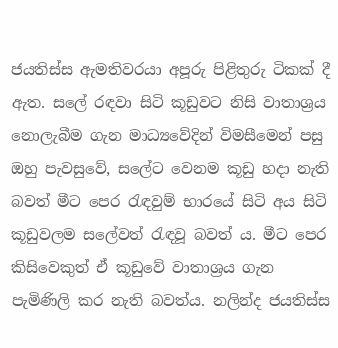ජයතිස්ස ඇමතිවරයා අපූරු පිළිතුරු ටිකක් දී ඇත. සලේ රඳවා සිටි කූඩුවට නිසි වාතාශ්‍රය නොලැබීම ගැන මාධ්‍යවේදින් විමසීමෙන් පසු ඔහු පැවසුවේ, සලේට වෙනම කූඩු හදා නැති බවත් මීට පෙර රැඳවුම් භාරයේ සිටි අය සිටි කූඩුවලම සලේවත් රැඳවූ බවත් ය. මීට පෙර කිසිවෙකුත් ඒ කූඩුවේ වාතාශ්‍රය ගැන පැමිණිලි කර නැති බවත්ය. නලින්ද ජයතිස්ස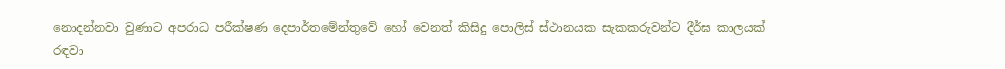නොදන්නවා වුණාට අපරාධ පරීක්ෂණ දෙපාර්තමේන්තුවේ හෝ වෙනත් කිසිදු පොලිස් ස්ථානයක සැකකරුවන්ට දීර්ඝ කාලයක් රඳවා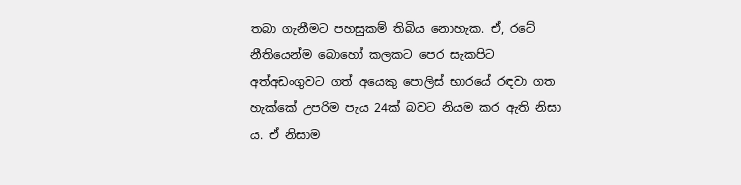තබා ගැනීමට පහසුකම් තිබිය නොහැක. ඒ, රටේ නීතියෙන්ම බොහෝ කලකට පෙර සැකපිට අත්අඩංගුවට ගත් අයෙකු පොලිස් භාරයේ රඳවා ගත හැක්කේ උපරිම පැය 24ක් බවට නියම කර ඇති නිසා ය. ඒ නිසාම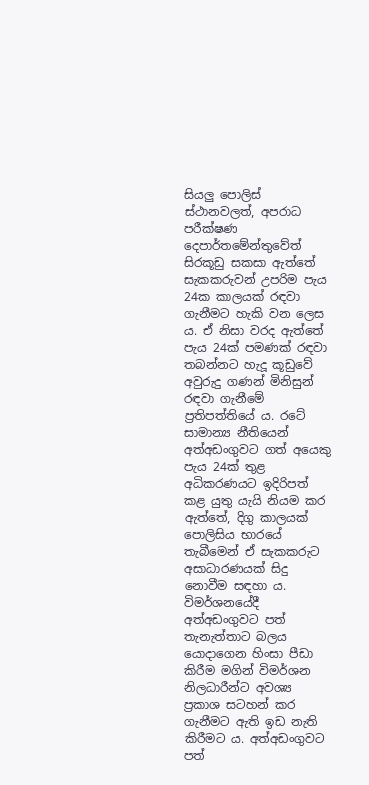සියලු පොලිස් ස්ථානවලත්, අපරාධ පරීක්ෂණ දෙපාර්තමේන්තුවේත් සිරකූඩු සකසා ඇත්තේ සැකකරුවන් උපරිම පැය 24ක කාලයක් රඳවා ගැනීමට හැකි වන ලෙස ය. ඒ නිසා වරද ඇත්තේ පැය 24ක් පමණක් රඳවා තබන්නට හැදූ කූඩුවේ අවුරුදු ගණන් මිනිසුන් රඳවා ගැනීමේ ප්‍රතිපත්තියේ ය. රටේ සාමාන්‍ය නීතියෙන් අත්අඩංගුවට ගත් අයෙකු පැය 24ක් තුළ අධිකරණයට ඉදිරිපත් කළ යුතු යැයි නියම කර ඇත්තේ, දිගු කාලයක් පොලිසිය භාරයේ තැබීමෙන් ඒ සැකකරුට අසාධාරණයක් සිදු නොවීම සඳහා ය. විමර්ශනයේදී අත්අඩංගුවට පත් තැනැත්තාට බලය යොදාගෙන හිංසා පීඩා කිරීම මගින් විමර්ශන නිලධාරීන්ට අවශ්‍ය ප්‍රකාශ සටහන් කර ගැනීමට ඇති ඉඩ නැති කිරීමට ය. අත්අඩංගුවට පත්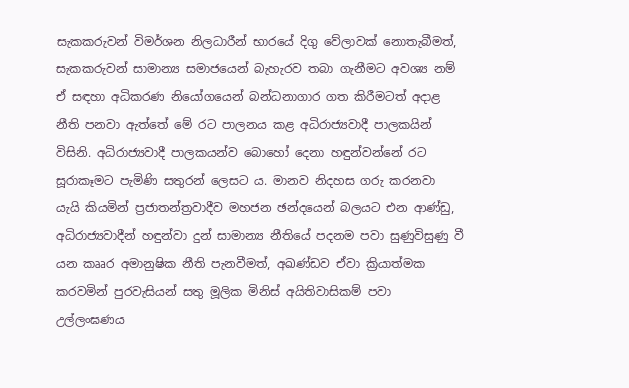සැකකරුවන් විමර්ශන නිලධාරීන් භාරයේ දිගු වේලාවක් නොතැබීමත්, සැකකරුවන් සාමාන්‍ය සමාජයෙන් බැහැරව තබා ගැනීමට අවශ්‍ය නම් ඒ සඳහා අධිකරණ නියෝගයෙන් බන්ධනාගාර ගත කිරීමටත් අදාළ නීති පනවා ඇත්තේ මේ රට පාලනය කළ අධිරාජ්‍යවාදී පාලකයින් විසිනි. අධිරාජ්‍යවාදී පාලකයන්ව බොහෝ දෙනා හඳුන්වන්නේ රට සූරාකෑමට පැමිණි සතුරන් ලෙසට ය. මානව නිදහස ගරු කරනවා යැයි කියමින් ප්‍රජාතන්ත්‍රවාදීව මහජන ඡන්දයෙන් බලයට එන ආණ්ඩු, අධිරාජ්‍යවාදීන් හඳුන්වා දුන් සාමාන්‍ය නීතියේ පදනම පවා සුණුවිසුණු වී යන කෲර අමානුෂික නීති පැනවීමත්, අඛණ්ඩව ඒවා ක්‍රියාත්මක කරවමින් පුරවැසියන් සතු මූලික මිනිස් අයිතිවාසිකම් පවා උල්ලංඝණය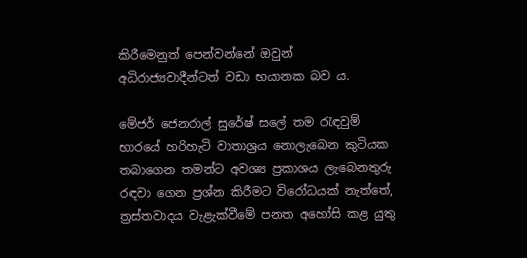කිරීමෙනුත් පෙන්වන්නේ ඔවුන් අධිරාජ්‍යවාදීන්ටත් වඩා භයානක බව ය.

මේජර් ජෙනරාල් සුරේෂ් සලේ තම රැඳවුම් භාරයේ හරිහැටි වාතාශ්‍රය නොලැබෙන කුටියක තබාගෙන තමන්ට අවශ්‍ය ප්‍රකාශය ලැබෙනතුරු රඳවා ගෙන ප්‍රශ්න කිරීමට විරෝධයක් නැත්තේ, ත්‍රස්තවාදය වැළැක්වීමේ පනත අහෝසි කළ යුතු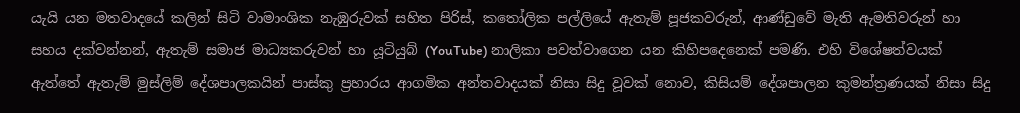යැයි යන මතවාදයේ කලින් සිටි වාමාංශික නැඹුරුවක් සහිත පිරිස්, කතෝලික පල්ලියේ ඇතැම් පූජකවරුන්, ආණ්ඩුවේ මැති ඇමතිවරුන් හා සහය දක්වන්නන්, ඇතැම් සමාජ මාධ්‍යකරුවන් හා යූටියුබ් (YouTube) නාලිකා පවත්වාගෙන යන කිහිපදෙනෙක් පමණි. එහි විශේෂත්වයක් ඇත්තේ ඇතැම් මුස්ලිම් දේශපාලකයින් පාස්කු ප්‍රහාරය ආගමික අන්තවාදයක් නිසා සිදු වූවක් නොව, කිසියම් දේශපාලන කුමන්ත්‍රණයක් නිසා සිදු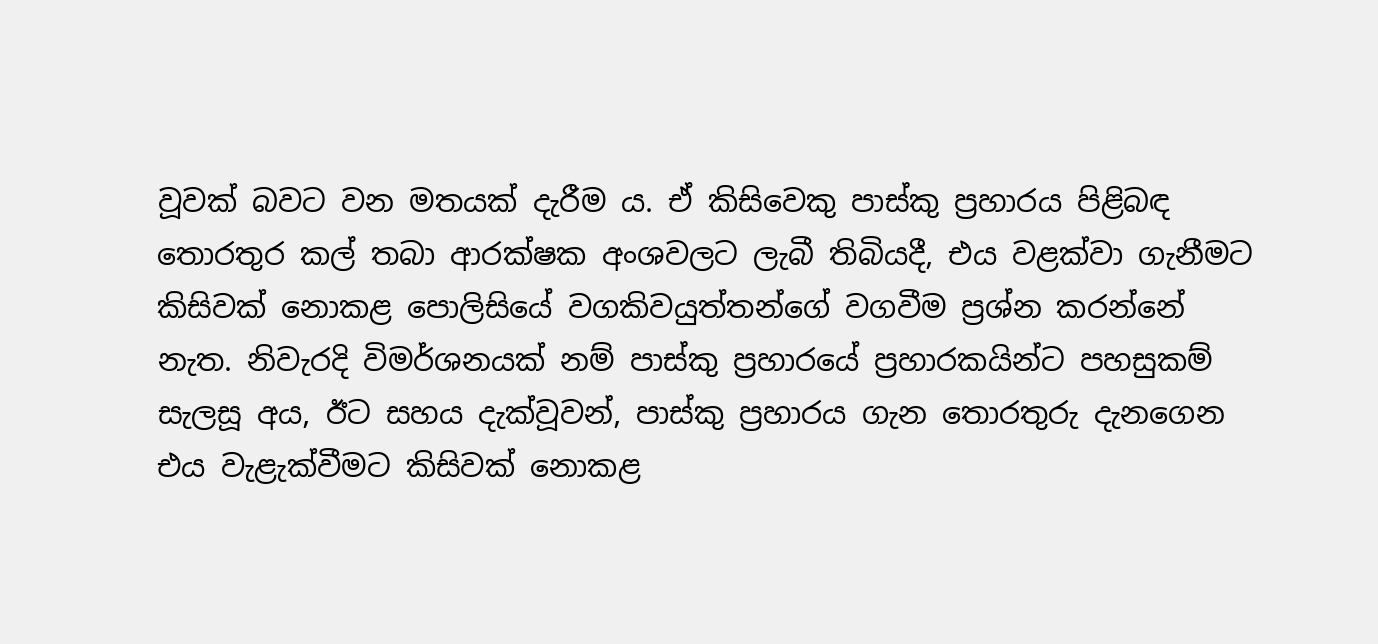වූවක් බවට වන මතයක් දැරීම ය. ඒ කිසිවෙකු පාස්කු ප්‍රහාරය පිළිබඳ තොරතුර කල් තබා ආරක්ෂක අංශවලට ලැබී තිබියදී, එය වළක්වා ගැනීමට කිසිවක් නොකළ පොලිසියේ වගකිවයුත්තන්ගේ වගවීම ප්‍රශ්න කරන්නේ නැත. නිවැරදි විමර්ශනයක් නම් පාස්කු ප්‍රහාරයේ ප්‍රහාරකයින්ට පහසුකම් සැලසූ අය, ඊට සහය දැක්වූවන්, පාස්කු ප්‍රහාරය ගැන තොරතුරු දැනගෙන එය වැළැක්වීමට කිසිවක් නොකළ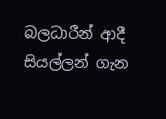බලධාරීන් ආදී සියල්ලන් ගැන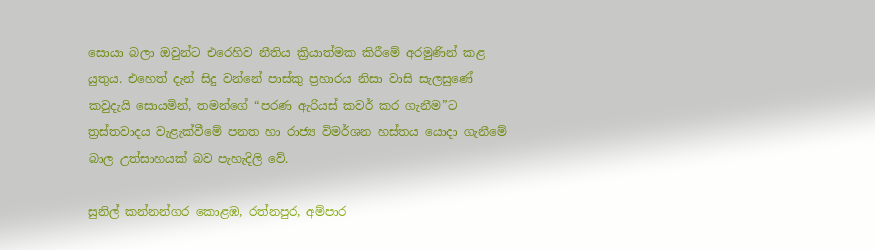සොයා බලා ඔවුන්ට එරෙහිව නීතිය ක්‍රියාත්මක කිරීමේ අරමුණින් කළ යුතුය. එහෙත් දැන් සිදු වන්නේ පාස්කු ප්‍රහාරය නිසා වාසි සැලසුණේ කවුදැයි සොයමින්, තමන්ගේ “පරණ ඇරියස් කවර් කර ගැනීම”ට ත්‍රස්තවාදය වැළැක්වීමේ පනත හා රාජ්‍ය විමර්ශන හස්තය යොදා ගැනීමේ බාල උත්සාහයක් බව පැහැදිලි වේ.

සුනිල් කන්නන්ගර කොළඹ, රත්නපුර, අම්පාර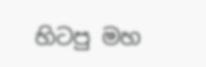හිටපු මහ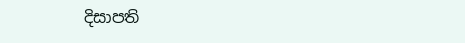දිසාපති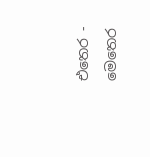එතෙර - මෙතෙර